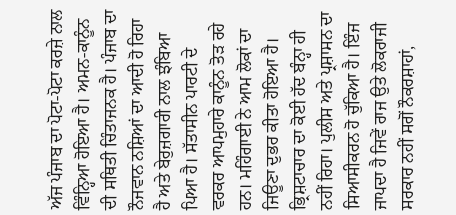ਅੱਜ ਪੰਜਾਬ ਦਾ ਪੋਟਾ-ਪੋਟਾ ਕਰਜ਼ੇ ਨਾਲ ਵਿੰਨ੍ਹਿਆ ਹੋਇਆ ਹੈ। ਅਮਨ-ਕਾਨੂੰਨ ਦੀ ਸਥਿਤੀ ਚਿੰਤਾਜਨਕ ਹੈ। ਪੰਜਾਬ ਦਾ ਨੌਜਵਾਨ ਨਸ਼ਿਆਂ ਦਾ ਆਦੀ ਹੋ ਰਿਹਾ ਹੈ ਅਤੇ ਬੇਰੁਜ਼ਗਾਰੀ ਨਾਲ ਝੰਬਿਆ ਪਿਆ ਹੈ। ਸੱਤਾਸੀਨ ਪਾਰਟੀ ਦੇ ਵਰਕਰ ਆਪਮੁਹਾਰੇ ਕਾਨੂੰਨ ਤੋੜ ਰਹੇ ਹਨ। ਮਹਿੰਗਾਈ ਨੇ ਆਮ ਲੋਕਾਂ ਦਾ ਜਿਊਣਾ ਦੁਭਰ ਕੀਤਾ ਹੋਇਆ ਹੈ। ਭ੍ਰਿਸ਼ਟਾਚਾਰ ਦਾ ਕੋਈ ਹੱਦ ਬੰਨ੍ਹਾ ਹੀ ਨਹੀਂ ਰਿਹਾ। ਪੁਲੀਸ ਅਤੇ ਪ੍ਰਸ਼ਾਸਨ ਦਾ ਸਿਆਸੀਕਰਨ ਹੋ ਚੁੱਕਿਆ ਹੈ। ਇੰਜ ਜਾਪਦਾ ਹੈ ਜਿਵੇਂ ਰਾਜ ਉਤੇ ਲੋਕਰਾਜੀ ਸਰਕਾਰ ਨਹੀਂ ਸਗੋਂ ਨੌਕਰਸ਼ਾਹਾਂ,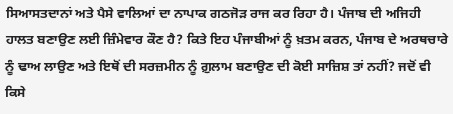ਸਿਆਸਤਦਾਨਾਂ ਅਤੇ ਪੈਸੇ ਵਾਲਿਆਂ ਦਾ ਨਾਪਾਕ ਗਠਜੋੜ ਰਾਜ ਕਰ ਰਿਹਾ ਹੈ। ਪੰਜਾਬ ਦੀ ਅਜਿਹੀ ਹਾਲਤ ਬਣਾਉਣ ਲਈ ਜ਼ਿੰਮੇਵਾਰ ਕੌਣ ਹੈ? ਕਿਤੇ ਇਹ ਪੰਜਾਬੀਆਂ ਨੂੰ ਖ਼ਤਮ ਕਰਨ, ਪੰਜਾਬ ਦੇ ਅਰਥਚਾਰੇ ਨੂੰ ਢਾਅ ਲਾਉਣ ਅਤੇ ਇਥੋਂ ਦੀ ਸਰਜ਼ਮੀਨ ਨੂੰ ਗ਼ੁਲਾਮ ਬਣਾਉਣ ਦੀ ਕੋਈ ਸਾਜ਼ਿਸ਼ ਤਾਂ ਨਹੀਂ? ਜਦੋਂ ਵੀ ਕਿਸੇ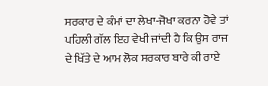ਸਰਕਾਰ ਦੇ ਕੰਮਾਂ ਦਾ ਲੇਖਾ-ਜੋਖਾ ਕਰਨਾ ਹੋਵੇ ਤਾਂ ਪਹਿਲੀ ਗੱਲ ਇਹ ਵੇਖੀ ਜਾਂਦੀ ਹੈ ਕਿ ਉਸ ਰਾਜ ਦੇ ਖਿੱਤੇ ਦੇ ਆਮ ਲੋਕ ਸਰਕਾਰ ਬਾਰੇ ਕੀ ਰਾਏ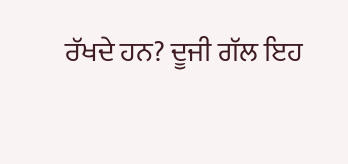ਰੱਖਦੇ ਹਨ? ਦੂਜੀ ਗੱਲ ਇਹ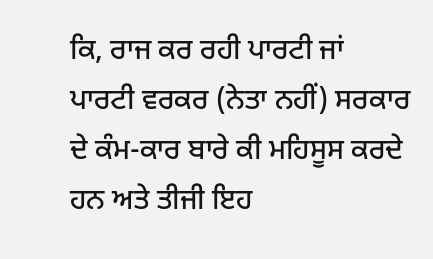ਕਿ, ਰਾਜ ਕਰ ਰਹੀ ਪਾਰਟੀ ਜਾਂ ਪਾਰਟੀ ਵਰਕਰ (ਨੇਤਾ ਨਹੀਂ) ਸਰਕਾਰ ਦੇ ਕੰਮ-ਕਾਰ ਬਾਰੇ ਕੀ ਮਹਿਸੂਸ ਕਰਦੇ ਹਨ ਅਤੇ ਤੀਜੀ ਇਹ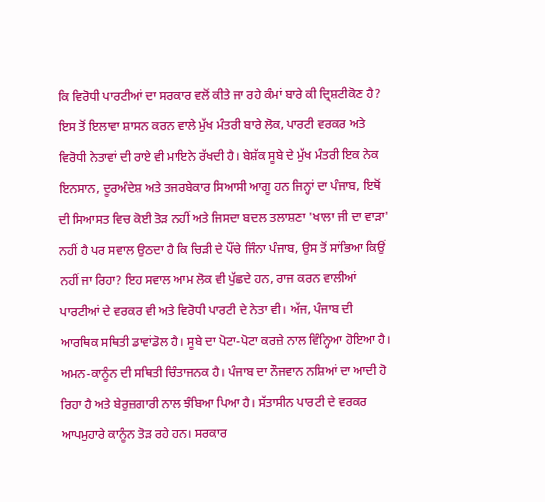ਕਿ ਵਿਰੋਧੀ ਪਾਰਟੀਆਂ ਦਾ ਸਰਕਾਰ ਵਲੋਂ ਕੀਤੇ ਜਾ ਰਹੇ ਕੰਮਾਂ ਬਾਰੇ ਕੀ ਦ੍ਰਿਸ਼ਟੀਕੋਣ ਹੈ? ਇਸ ਤੋਂ ਇਲਾਵਾ ਸ਼ਾਸਨ ਕਰਨ ਵਾਲੇ ਮੁੱਖ ਮੰਤਰੀ ਬਾਰੇ ਲੋਕ, ਪਾਰਟੀ ਵਰਕਰ ਅਤੇ ਵਿਰੋਧੀ ਨੇਤਾਵਾਂ ਦੀ ਰਾਏ ਵੀ ਮਾਇਨੇ ਰੱਖਦੀ ਹੈ। ਬੇਸ਼ੱਕ ਸੂਬੇ ਦੇ ਮੁੱਖ ਮੰਤਰੀ ਇਕ ਨੇਕ ਇਨਸਾਨ, ਦੂਰਅੰਦੇਸ਼ ਅਤੇ ਤਜਰਬੇਕਾਰ ਸਿਆਸੀ ਆਗੂ ਹਨ ਜਿਨ੍ਹਾਂ ਦਾ ਪੰਜਾਬ, ਇਥੋਂ ਦੀ ਸਿਆਸਤ ਵਿਚ ਕੋਈ ਤੋੜ ਨਹੀਂ ਅਤੇ ਜਿਸਦਾ ਬਦਲ ਤਲਾਸ਼ਣਾ 'ਖਾਲਾ ਜੀ ਦਾ ਵਾੜਾ' ਨਹੀਂ ਹੈ ਪਰ ਸਵਾਲ ਉਠਦਾ ਹੈ ਕਿ ਚਿੜੀ ਦੇ ਪੌਂਚੇ ਜਿੰਨਾ ਪੰਜਾਬ, ਉਸ ਤੋਂ ਸਾਂਭਿਆ ਕਿਉਂ ਨਹੀਂ ਜਾ ਰਿਹਾ? ਇਹ ਸਵਾਲ ਆਮ ਲੋਕ ਵੀ ਪੁੱਛਦੇ ਹਨ, ਰਾਜ ਕਰਨ ਵਾਲੀਆਂ ਪਾਰਟੀਆਂ ਦੇ ਵਰਕਰ ਵੀ ਅਤੇ ਵਿਰੋਧੀ ਪਾਰਟੀ ਦੇ ਨੇਤਾ ਵੀ। ਅੱਜ, ਪੰਜਾਬ ਦੀ ਆਰਥਿਕ ਸਥਿਤੀ ਡਾਵਾਂਡੋਲ ਹੈ। ਸੂਬੇ ਦਾ ਪੋਟਾ-ਪੋਟਾ ਕਰਜ਼ੇ ਨਾਲ ਵਿੰਨ੍ਹਿਆ ਹੋਇਆ ਹੈ। ਅਮਨ-ਕਾਨੂੰਨ ਦੀ ਸਥਿਤੀ ਚਿੰਤਾਜਨਕ ਹੈ। ਪੰਜਾਬ ਦਾ ਨੌਜਵਾਨ ਨਸ਼ਿਆਂ ਦਾ ਆਦੀ ਹੋ ਰਿਹਾ ਹੈ ਅਤੇ ਬੇਰੁਜ਼ਗਾਰੀ ਨਾਲ ਝੰਬਿਆ ਪਿਆ ਹੈ। ਸੱਤਾਸੀਨ ਪਾਰਟੀ ਦੇ ਵਰਕਰ ਆਪਮੁਹਾਰੇ ਕਾਨੂੰਨ ਤੋੜ ਰਹੇ ਹਨ। ਸਰਕਾਰ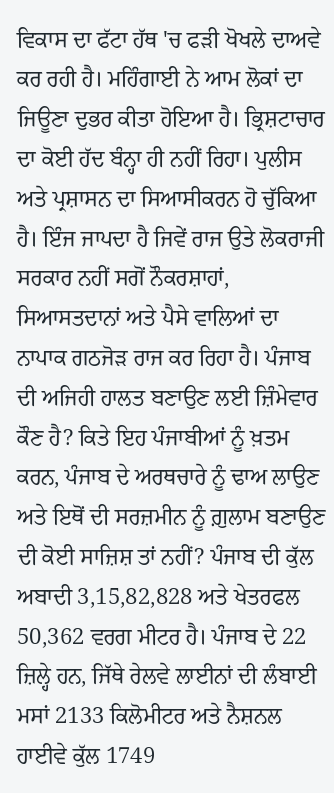ਵਿਕਾਸ ਦਾ ਫੱਟਾ ਹੱਥ 'ਚ ਫੜੀ ਖੋਖਲੇ ਦਾਅਵੇ ਕਰ ਰਹੀ ਹੈ। ਮਹਿੰਗਾਈ ਨੇ ਆਮ ਲੋਕਾਂ ਦਾ ਜਿਊਣਾ ਦੁਭਰ ਕੀਤਾ ਹੋਇਆ ਹੈ। ਭ੍ਰਿਸ਼ਟਾਚਾਰ ਦਾ ਕੋਈ ਹੱਦ ਬੰਨ੍ਹਾ ਹੀ ਨਹੀਂ ਰਿਹਾ। ਪੁਲੀਸ ਅਤੇ ਪ੍ਰਸ਼ਾਸਨ ਦਾ ਸਿਆਸੀਕਰਨ ਹੋ ਚੁੱਕਿਆ ਹੈ। ਇੰਜ ਜਾਪਦਾ ਹੈ ਜਿਵੇਂ ਰਾਜ ਉਤੇ ਲੋਕਰਾਜੀ ਸਰਕਾਰ ਨਹੀਂ ਸਗੋਂ ਨੌਕਰਸ਼ਾਹਾਂ, ਸਿਆਸਤਦਾਨਾਂ ਅਤੇ ਪੈਸੇ ਵਾਲਿਆਂ ਦਾ ਨਾਪਾਕ ਗਠਜੋੜ ਰਾਜ ਕਰ ਰਿਹਾ ਹੈ। ਪੰਜਾਬ ਦੀ ਅਜਿਹੀ ਹਾਲਤ ਬਣਾਉਣ ਲਈ ਜ਼ਿੰਮੇਵਾਰ ਕੌਣ ਹੈ? ਕਿਤੇ ਇਹ ਪੰਜਾਬੀਆਂ ਨੂੰ ਖ਼ਤਮ ਕਰਨ, ਪੰਜਾਬ ਦੇ ਅਰਥਚਾਰੇ ਨੂੰ ਢਾਅ ਲਾਉਣ ਅਤੇ ਇਥੋਂ ਦੀ ਸਰਜ਼ਮੀਨ ਨੂੰ ਗ਼ੁਲਾਮ ਬਣਾਉਣ ਦੀ ਕੋਈ ਸਾਜ਼ਿਸ਼ ਤਾਂ ਨਹੀਂ? ਪੰਜਾਬ ਦੀ ਕੁੱਲ ਅਬਾਦੀ 3,15,82,828 ਅਤੇ ਖੇਤਰਫਲ 50,362 ਵਰਗ ਮੀਟਰ ਹੈ। ਪੰਜਾਬ ਦੇ 22 ਜ਼ਿਲ੍ਹੇ ਹਨ, ਜਿੱਥੇ ਰੇਲਵੇ ਲਾਈਨਾਂ ਦੀ ਲੰਬਾਈ ਮਸਾਂ 2133 ਕਿਲੋਮੀਟਰ ਅਤੇ ਨੈਸ਼ਨਲ ਹਾਈਵੇ ਕੁੱਲ 1749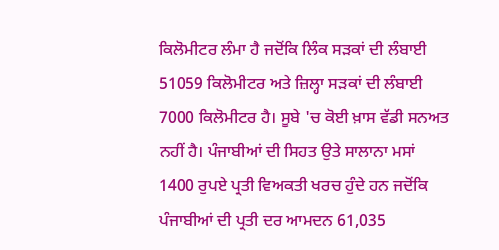ਕਿਲੋਮੀਟਰ ਲੰਮਾ ਹੈ ਜਦੋਂਕਿ ਲਿੰਕ ਸੜਕਾਂ ਦੀ ਲੰਬਾਈ 51059 ਕਿਲੋਮੀਟਰ ਅਤੇ ਜ਼ਿਲ੍ਹਾ ਸੜਕਾਂ ਦੀ ਲੰਬਾਈ 7000 ਕਿਲੋਮੀਟਰ ਹੈ। ਸੂਬੇ 'ਚ ਕੋਈ ਖ਼ਾਸ ਵੱਡੀ ਸਨਅਤ ਨਹੀਂ ਹੈ। ਪੰਜਾਬੀਆਂ ਦੀ ਸਿਹਤ ਉਤੇ ਸਾਲਾਨਾ ਮਸਾਂ 1400 ਰੁਪਏ ਪ੍ਰਤੀ ਵਿਅਕਤੀ ਖਰਚ ਹੁੰਦੇ ਹਨ ਜਦੋਂਕਿ ਪੰਜਾਬੀਆਂ ਦੀ ਪ੍ਰਤੀ ਦਰ ਆਮਦਨ 61,035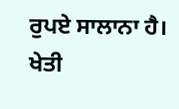ਰੁਪਏ ਸਾਲਾਨਾ ਹੈ। ਖੇਤੀ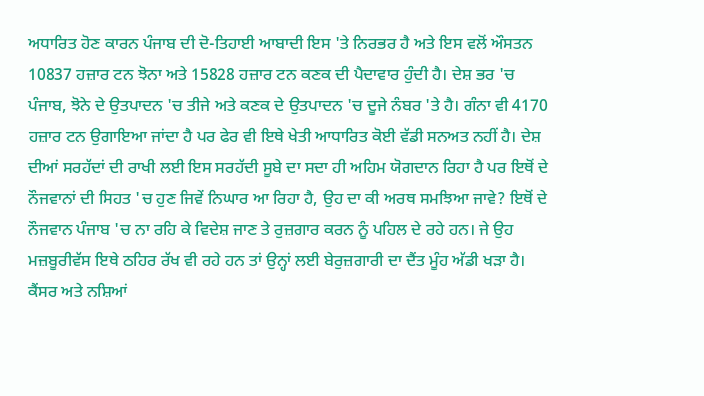ਅਧਾਰਿਤ ਹੋਣ ਕਾਰਨ ਪੰਜਾਬ ਦੀ ਦੋ-ਤਿਹਾਈ ਆਬਾਦੀ ਇਸ 'ਤੇ ਨਿਰਭਰ ਹੈ ਅਤੇ ਇਸ ਵਲੋਂ ਔਸਤਨ 10837 ਹਜ਼ਾਰ ਟਨ ਝੋਨਾ ਅਤੇ 15828 ਹਜ਼ਾਰ ਟਨ ਕਣਕ ਦੀ ਪੈਦਾਵਾਰ ਹੁੰਦੀ ਹੈ। ਦੇਸ਼ ਭਰ 'ਚ ਪੰਜਾਬ, ਝੋਨੇ ਦੇ ਉਤਪਾਦਨ 'ਚ ਤੀਜੇ ਅਤੇ ਕਣਕ ਦੇ ਉਤਪਾਦਨ 'ਚ ਦੂਜੇ ਨੰਬਰ 'ਤੇ ਹੈ। ਗੰਨਾ ਵੀ 4170 ਹਜ਼ਾਰ ਟਨ ਉਗਾਇਆ ਜਾਂਦਾ ਹੈ ਪਰ ਫੇਰ ਵੀ ਇਥੇ ਖੇਤੀ ਆਧਾਰਿਤ ਕੋਈ ਵੱਡੀ ਸਨਅਤ ਨਹੀਂ ਹੈ। ਦੇਸ਼ ਦੀਆਂ ਸਰਹੱਦਾਂ ਦੀ ਰਾਖੀ ਲਈ ਇਸ ਸਰਹੱਦੀ ਸੂਬੇ ਦਾ ਸਦਾ ਹੀ ਅਹਿਮ ਯੋਗਦਾਨ ਰਿਹਾ ਹੈ ਪਰ ਇਥੋਂ ਦੇ ਨੌਜਵਾਨਾਂ ਦੀ ਸਿਹਤ 'ਚ ਹੁਣ ਜਿਵੇਂ ਨਿਘਾਰ ਆ ਰਿਹਾ ਹੈ, ਉਹ ਦਾ ਕੀ ਅਰਥ ਸਮਝਿਆ ਜਾਵੇ? ਇਥੋਂ ਦੇ ਨੌਜਵਾਨ ਪੰਜਾਬ 'ਚ ਨਾ ਰਹਿ ਕੇ ਵਿਦੇਸ਼ ਜਾਣ ਤੇ ਰੁਜ਼ਗਾਰ ਕਰਨ ਨੂੰ ਪਹਿਲ ਦੇ ਰਹੇ ਹਨ। ਜੇ ਉਹ ਮਜ਼ਬੂਰੀਵੱਸ ਇਥੇ ਠਹਿਰ ਰੱਖ ਵੀ ਰਹੇ ਹਨ ਤਾਂ ਉਨ੍ਹਾਂ ਲਈ ਬੇਰੁਜ਼ਗਾਰੀ ਦਾ ਦੈਂਤ ਮੂੰਹ ਅੱਡੀ ਖੜਾ ਹੈ। ਕੈਂਸਰ ਅਤੇ ਨਸ਼ਿਆਂ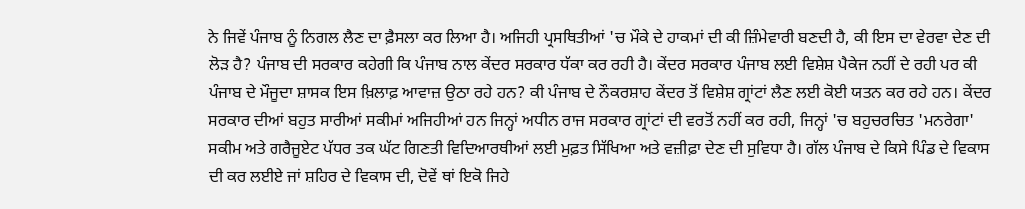ਨੇ ਜਿਵੇਂ ਪੰਜਾਬ ਨੂੰ ਨਿਗਲ ਲੈਣ ਦਾ ਫ਼ੈਸਲਾ ਕਰ ਲਿਆ ਹੈ। ਅਜਿਹੀ ਪ੍ਰਸਥਿਤੀਆਂ 'ਚ ਮੌਕੇ ਦੇ ਹਾਕਮਾਂ ਦੀ ਕੀ ਜ਼ਿੰਮੇਵਾਰੀ ਬਣਦੀ ਹੈ, ਕੀ ਇਸ ਦਾ ਵੇਰਵਾ ਦੇਣ ਦੀ ਲੋੜ ਹੈ? ਪੰਜਾਬ ਦੀ ਸਰਕਾਰ ਕਹੇਗੀ ਕਿ ਪੰਜਾਬ ਨਾਲ ਕੇਂਦਰ ਸਰਕਾਰ ਧੱਕਾ ਕਰ ਰਹੀ ਹੈ। ਕੇਂਦਰ ਸਰਕਾਰ ਪੰਜਾਬ ਲਈ ਵਿਸ਼ੇਸ਼ ਪੈਕੇਜ ਨਹੀਂ ਦੇ ਰਹੀ ਪਰ ਕੀ ਪੰਜਾਬ ਦੇ ਮੌਜੂਦਾ ਸ਼ਾਸਕ ਇਸ ਖ਼ਿਲਾਫ਼ ਆਵਾਜ਼ ਉਠਾ ਰਹੇ ਹਨ? ਕੀ ਪੰਜਾਬ ਦੇ ਨੌਕਰਸ਼ਾਹ ਕੇਂਦਰ ਤੋਂ ਵਿਸ਼ੇਸ਼ ਗ੍ਰਾਂਟਾਂ ਲੈਣ ਲਈ ਕੋਈ ਯਤਨ ਕਰ ਰਹੇ ਹਨ। ਕੇਂਦਰ ਸਰਕਾਰ ਦੀਆਂ ਬਹੁਤ ਸਾਰੀਆਂ ਸਕੀਮਾਂ ਅਜਿਹੀਆਂ ਹਨ ਜਿਨ੍ਹਾਂ ਅਧੀਨ ਰਾਜ ਸਰਕਾਰ ਗ੍ਰਾਂਟਾਂ ਦੀ ਵਰਤੋਂ ਨਹੀਂ ਕਰ ਰਹੀ, ਜਿਨ੍ਹਾਂ 'ਚ ਬਹੁਚਰਚਿਤ 'ਮਨਰੇਗਾ' ਸਕੀਮ ਅਤੇ ਗਰੈਜੂਏਟ ਪੱਧਰ ਤਕ ਘੱਟ ਗਿਣਤੀ ਵਿਦਿਆਰਥੀਆਂ ਲਈ ਮੁਫ਼ਤ ਸਿੱਖਿਆ ਅਤੇ ਵਜ਼ੀਫ਼ਾ ਦੇਣ ਦੀ ਸੁਵਿਧਾ ਹੈ। ਗੱਲ ਪੰਜਾਬ ਦੇ ਕਿਸੇ ਪਿੰਡ ਦੇ ਵਿਕਾਸ ਦੀ ਕਰ ਲਈਏ ਜਾਂ ਸ਼ਹਿਰ ਦੇ ਵਿਕਾਸ ਦੀ, ਦੋਵੇਂ ਥਾਂ ਇਕੋ ਜਿਹੇ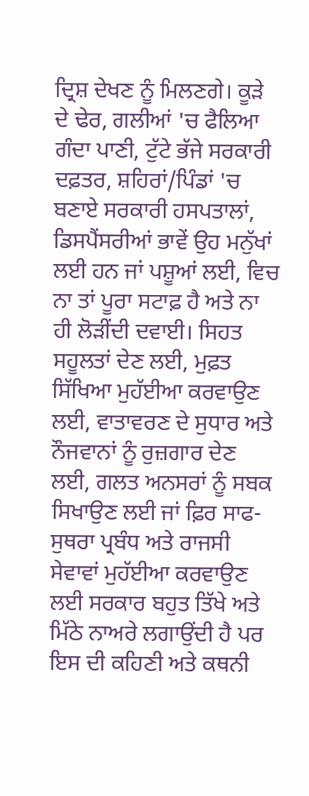ਦ੍ਰਿਸ਼ ਦੇਖਣ ਨੂੰ ਮਿਲਣਗੇ। ਕੂੜੇ ਦੇ ਢੇਰ, ਗਲੀਆਂ 'ਚ ਫੈਲਿਆ ਗੰਦਾ ਪਾਣੀ, ਟੁੱਟੇ ਭੱਜੇ ਸਰਕਾਰੀ ਦਫ਼ਤਰ, ਸ਼ਹਿਰਾਂ/ਪਿੰਡਾਂ 'ਚ ਬਣਾਏ ਸਰਕਾਰੀ ਹਸਪਤਾਲਾਂ, ਡਿਸਪੈਂਸਰੀਆਂ ਭਾਵੇਂ ਉਹ ਮਨੁੱਖਾਂ ਲਈ ਹਨ ਜਾਂ ਪਸ਼ੂਆਂ ਲਈ, ਵਿਚ ਨਾ ਤਾਂ ਪੂਰਾ ਸਟਾਫ਼ ਹੈ ਅਤੇ ਨਾ ਹੀ ਲੋੜੀਂਦੀ ਦਵਾਈ। ਸਿਹਤ ਸਹੂਲਤਾਂ ਦੇਣ ਲਈ, ਮੁਫ਼ਤ ਸਿੱਖਿਆ ਮੁਹੱਈਆ ਕਰਵਾਉਣ ਲਈ, ਵਾਤਾਵਰਣ ਦੇ ਸੁਧਾਰ ਅਤੇ ਨੌਜਵਾਨਾਂ ਨੂੰ ਰੁਜ਼ਗਾਰ ਦੇਣ ਲਈ, ਗਲਤ ਅਨਸਰਾਂ ਨੂੰ ਸਬਕ ਸਿਖਾਉਣ ਲਈ ਜਾਂ ਫ਼ਿਰ ਸਾਫ-ਸੁਥਰਾ ਪ੍ਰਬੰਧ ਅਤੇ ਰਾਜਸੀ ਸੇਵਾਵਾਂ ਮੁਹੱਈਆ ਕਰਵਾਉਣ ਲਈ ਸਰਕਾਰ ਬਹੁਤ ਤਿੱਖੇ ਅਤੇ ਮਿੱਠੇ ਨਾਅਰੇ ਲਗਾਉਂਦੀ ਹੈ ਪਰ ਇਸ ਦੀ ਕਹਿਣੀ ਅਤੇ ਕਥਨੀ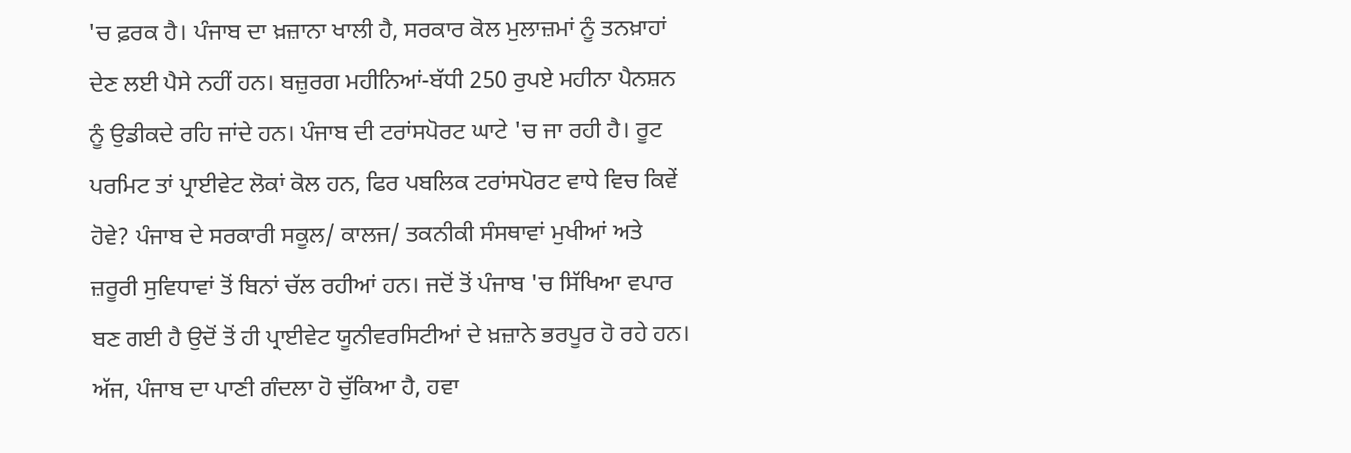'ਚ ਫ਼ਰਕ ਹੈ। ਪੰਜਾਬ ਦਾ ਖ਼ਜ਼ਾਨਾ ਖਾਲੀ ਹੈ, ਸਰਕਾਰ ਕੋਲ ਮੁਲਾਜ਼ਮਾਂ ਨੂੰ ਤਨਖ਼ਾਹਾਂ ਦੇਣ ਲਈ ਪੈਸੇ ਨਹੀਂ ਹਨ। ਬਜ਼ੁਰਗ ਮਹੀਨਿਆਂ-ਬੱਧੀ 250 ਰੁਪਏ ਮਹੀਨਾ ਪੈਨਸ਼ਨ ਨੂੰ ਉਡੀਕਦੇ ਰਹਿ ਜਾਂਦੇ ਹਨ। ਪੰਜਾਬ ਦੀ ਟਰਾਂਸਪੋਰਟ ਘਾਟੇ 'ਚ ਜਾ ਰਹੀ ਹੈ। ਰੂਟ ਪਰਮਿਟ ਤਾਂ ਪ੍ਰਾਈਵੇਟ ਲੋਕਾਂ ਕੋਲ ਹਨ, ਫਿਰ ਪਬਲਿਕ ਟਰਾਂਸਪੋਰਟ ਵਾਧੇ ਵਿਚ ਕਿਵੇਂ ਹੋਵੇ? ਪੰਜਾਬ ਦੇ ਸਰਕਾਰੀ ਸਕੂਲ/ ਕਾਲਜ/ ਤਕਨੀਕੀ ਸੰਸਥਾਵਾਂ ਮੁਖੀਆਂ ਅਤੇ ਜ਼ਰੂਰੀ ਸੁਵਿਧਾਵਾਂ ਤੋਂ ਬਿਨਾਂ ਚੱਲ ਰਹੀਆਂ ਹਨ। ਜਦੋਂ ਤੋਂ ਪੰਜਾਬ 'ਚ ਸਿੱਖਿਆ ਵਪਾਰ ਬਣ ਗਈ ਹੈ ਉਦੋਂ ਤੋਂ ਹੀ ਪ੍ਰਾਈਵੇਟ ਯੂਨੀਵਰਸਿਟੀਆਂ ਦੇ ਖ਼ਜ਼ਾਨੇ ਭਰਪੂਰ ਹੋ ਰਹੇ ਹਨ। ਅੱਜ, ਪੰਜਾਬ ਦਾ ਪਾਣੀ ਗੰਦਲਾ ਹੋ ਚੁੱਕਿਆ ਹੈ, ਹਵਾ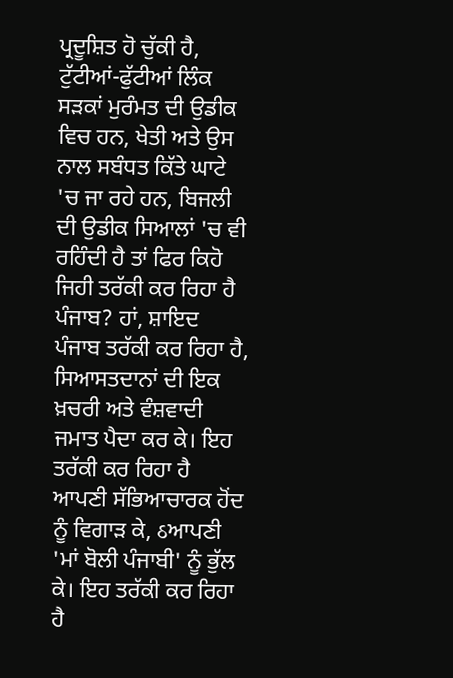ਪ੍ਰਦੂਸ਼ਿਤ ਹੋ ਚੁੱਕੀ ਹੈ, ਟੁੱਟੀਆਂ-ਫੁੱਟੀਆਂ ਲਿੰਕ ਸੜਕਾਂ ਮੁਰੰਮਤ ਦੀ ਉਡੀਕ ਵਿਚ ਹਨ, ਖੇਤੀ ਅਤੇ ਉਸ ਨਾਲ ਸਬੰਧਤ ਕਿੱਤੇ ਘਾਟੇ 'ਚ ਜਾ ਰਹੇ ਹਨ, ਬਿਜਲੀ ਦੀ ਉਡੀਕ ਸਿਆਲਾਂ 'ਚ ਵੀ ਰਹਿੰਦੀ ਹੈ ਤਾਂ ਫਿਰ ਕਿਹੋ ਜਿਹੀ ਤਰੱਕੀ ਕਰ ਰਿਹਾ ਹੈ ਪੰਜਾਬ? ਹਾਂ, ਸ਼ਾਇਦ ਪੰਜਾਬ ਤਰੱਕੀ ਕਰ ਰਿਹਾ ਹੈ, ਸਿਆਸਤਦਾਨਾਂ ਦੀ ਇਕ ਖ਼ਚਰੀ ਅਤੇ ਵੰਸ਼ਵਾਦੀ ਜਮਾਤ ਪੈਦਾ ਕਰ ਕੇ। ਇਹ ਤਰੱਕੀ ਕਰ ਰਿਹਾ ਹੈ ਆਪਣੀ ਸੱਭਿਆਚਾਰਕ ਹੋਂਦ ਨੂੰ ਵਿਗਾੜ ਕੇ, ઠਆਪਣੀ 'ਮਾਂ ਬੋਲੀ ਪੰਜਾਬੀ' ਨੂੰ ਭੁੱਲ ਕੇ। ਇਹ ਤਰੱਕੀ ਕਰ ਰਿਹਾ ਹੈ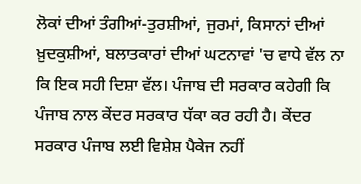ਲੋਕਾਂ ਦੀਆਂ ਤੰਗੀਆਂ-ਤੁਰਸ਼ੀਆਂ, ਜੁਰਮਾਂ, ਕਿਸਾਨਾਂ ਦੀਆਂ ਖ਼ੁਦਕੁਸ਼ੀਆਂ, ਬਲਾਤਕਾਰਾਂ ਦੀਆਂ ਘਟਨਾਵਾਂ 'ਚ ਵਾਧੇ ਵੱਲ ਨਾ ਕਿ ਇਕ ਸਹੀ ਦਿਸ਼ਾ ਵੱਲ। ਪੰਜਾਬ ਦੀ ਸਰਕਾਰ ਕਹੇਗੀ ਕਿ ਪੰਜਾਬ ਨਾਲ ਕੇਂਦਰ ਸਰਕਾਰ ਧੱਕਾ ਕਰ ਰਹੀ ਹੈ। ਕੇਂਦਰ ਸਰਕਾਰ ਪੰਜਾਬ ਲਈ ਵਿਸ਼ੇਸ਼ ਪੈਕੇਜ ਨਹੀਂ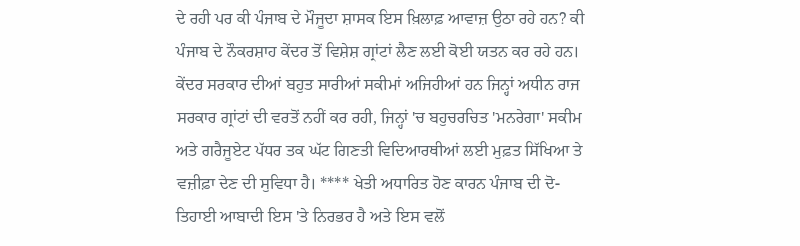ਦੇ ਰਹੀ ਪਰ ਕੀ ਪੰਜਾਬ ਦੇ ਮੌਜੂਦਾ ਸ਼ਾਸਕ ਇਸ ਖ਼ਿਲਾਫ਼ ਆਵਾਜ਼ ਉਠਾ ਰਹੇ ਹਨ? ਕੀ ਪੰਜਾਬ ਦੇ ਨੌਕਰਸ਼ਾਹ ਕੇਂਦਰ ਤੋਂ ਵਿਸ਼ੇਸ਼ ਗ੍ਰਾਂਟਾਂ ਲੈਣ ਲਈ ਕੋਈ ਯਤਨ ਕਰ ਰਹੇ ਹਨ। ਕੇਂਦਰ ਸਰਕਾਰ ਦੀਆਂ ਬਹੁਤ ਸਾਰੀਆਂ ਸਕੀਮਾਂ ਅਜਿਹੀਆਂ ਹਨ ਜਿਨ੍ਹਾਂ ਅਧੀਨ ਰਾਜ ਸਰਕਾਰ ਗ੍ਰਾਂਟਾਂ ਦੀ ਵਰਤੋਂ ਨਹੀਂ ਕਰ ਰਹੀ, ਜਿਨ੍ਹਾਂ 'ਚ ਬਹੁਚਰਚਿਤ 'ਮਨਰੇਗਾ' ਸਕੀਮ ਅਤੇ ਗਰੈਜੂਏਟ ਪੱਧਰ ਤਕ ਘੱਟ ਗਿਣਤੀ ਵਿਦਿਆਰਥੀਆਂ ਲਈ ਮੁਫ਼ਤ ਸਿੱਖਿਆ ਤੇ ਵਜ਼ੀਫ਼ਾ ਦੇਣ ਦੀ ਸੁਵਿਧਾ ਹੈ। **** ਖੇਤੀ ਅਧਾਰਿਤ ਹੋਣ ਕਾਰਨ ਪੰਜਾਬ ਦੀ ਦੋ-ਤਿਹਾਈ ਆਬਾਦੀ ਇਸ 'ਤੇ ਨਿਰਭਰ ਹੈ ਅਤੇ ਇਸ ਵਲੋਂ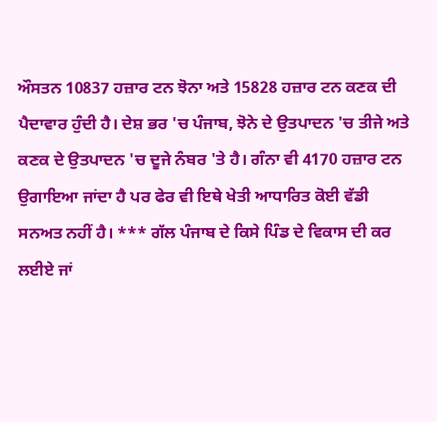ਔਸਤਨ 10837 ਹਜ਼ਾਰ ਟਨ ਝੋਨਾ ਅਤੇ 15828 ਹਜ਼ਾਰ ਟਨ ਕਣਕ ਦੀ ਪੈਦਾਵਾਰ ਹੁੰਦੀ ਹੈ। ਦੇਸ਼ ਭਰ 'ਚ ਪੰਜਾਬ, ਝੋਨੇ ਦੇ ਉਤਪਾਦਨ 'ਚ ਤੀਜੇ ਅਤੇ ਕਣਕ ਦੇ ਉਤਪਾਦਨ 'ਚ ਦੂਜੇ ਨੰਬਰ 'ਤੇ ਹੈ। ਗੰਨਾ ਵੀ 4170 ਹਜ਼ਾਰ ਟਨ ਉਗਾਇਆ ਜਾਂਦਾ ਹੈ ਪਰ ਫੇਰ ਵੀ ਇਥੇ ਖੇਤੀ ਆਧਾਰਿਤ ਕੋਈ ਵੱਡੀ ਸਨਅਤ ਨਹੀਂ ਹੈ। *** ਗੱਲ ਪੰਜਾਬ ਦੇ ਕਿਸੇ ਪਿੰਡ ਦੇ ਵਿਕਾਸ ਦੀ ਕਰ ਲਈਏ ਜਾਂ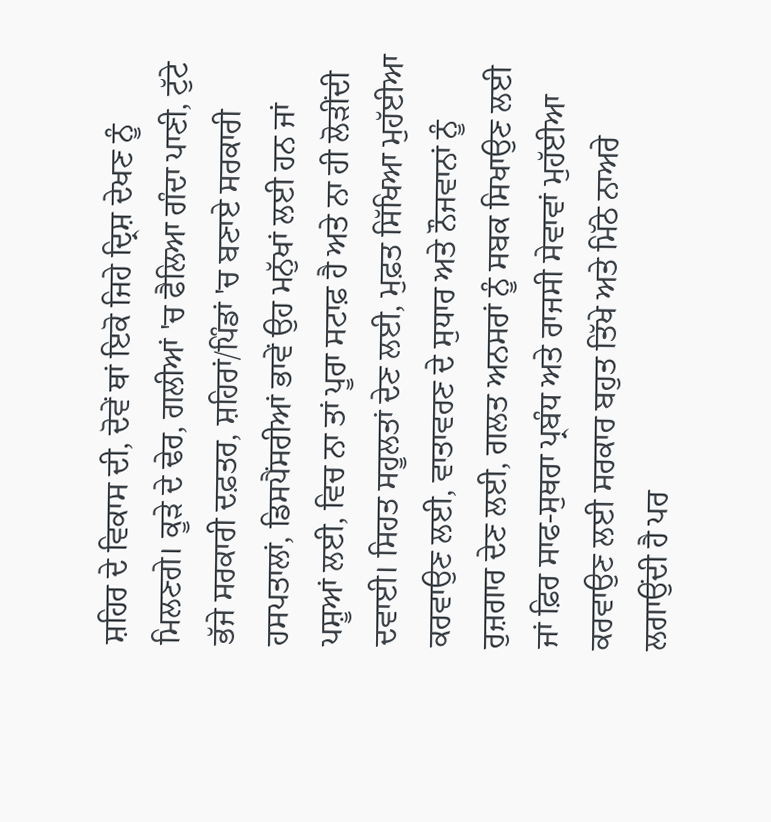ਸ਼ਹਿਰ ਦੇ ਵਿਕਾਸ ਦੀ, ਦੋਵੇਂ ਥਾਂ ਇਕੋ ਜਿਹੇ ਦ੍ਰਿਸ਼ ਦੇਖਣ ਨੂੰ ਮਿਲਣਗੇ। ਕੂੜੇ ਦੇ ਢੇਰ, ਗਲੀਆਂ 'ਚ ਫੈਲਿਆ ਗੰਦਾ ਪਾਣੀ, ਟੁੱਟੇ ਭੱਜੇ ਸਰਕਾਰੀ ਦਫ਼ਤਰ, ਸ਼ਹਿਰਾਂ/ਪਿੰਡਾਂ 'ਚ ਬਣਾਏ ਸਰਕਾਰੀ ਹਸਪਤਾਲਾਂ, ਡਿਸਪੈਂਸਰੀਆਂ ਭਾਵੇਂ ਉਹ ਮਨੁੱਖਾਂ ਲਈ ਹਨ ਜਾਂ ਪਸ਼ੂਆਂ ਲਈ, ਵਿਚ ਨਾ ਤਾਂ ਪੂਰਾ ਸਟਾਫ਼ ਹੈ ਅਤੇ ਨਾ ਹੀ ਲੋੜੀਂਦੀ ਦਵਾਈ। ਸਿਹਤ ਸਹੂਲਤਾਂ ਦੇਣ ਲਈ, ਮੁਫ਼ਤ ਸਿੱਖਿਆ ਮੁਹੱਈਆ ਕਰਵਾਉਣ ਲਈ, ਵਾਤਾਵਰਣ ਦੇ ਸੁਧਾਰ ਅਤੇ ਨੌਜਵਾਨਾਂ ਨੂੰ ਰੁਜ਼ਗਾਰ ਦੇਣ ਲਈ, ਗਲਤ ਅਨਸਰਾਂ ਨੂੰ ਸਬਕ ਸਿਖਾਉਣ ਲਈ ਜਾਂ ਫ਼ਿਰ ਸਾਫ-ਸੁਥਰਾ ਪ੍ਰਬੰਧ ਅਤੇ ਰਾਜਸੀ ਸੇਵਾਵਾਂ ਮੁਹੱਈਆ ਕਰਵਾਉਣ ਲਈ ਸਰਕਾਰ ਬਹੁਤ ਤਿੱਖੇ ਅਤੇ ਮਿੱਠੇ ਨਾਅਰੇ ਲਗਾਉਂਦੀ ਹੈ ਪਰ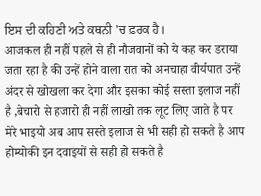ਇਸ ਦੀ ਕਹਿਣੀ ਅਤੇ ਕਥਨੀ 'ਚ ਫ਼ਰਕ ਹੈ।
आजकल ही नहीं पहले से ही नौजवानों को ये कह कर डराया जता रहा है की उन्हें होने वाला रात को अनचाहा वीर्यपात उन्हें अंदर से खोखला कर देगा और इसका कोई सस्ता इलाज नहीं है ,बेचारो से हजारो ही नहीं लाखो तक लूट लिए जाते है पर मेरे भाइयो अब आप सस्ते इलाज से भी सही हो सकते है आप होम्योकी इन दवाइयों से सही हो सकते है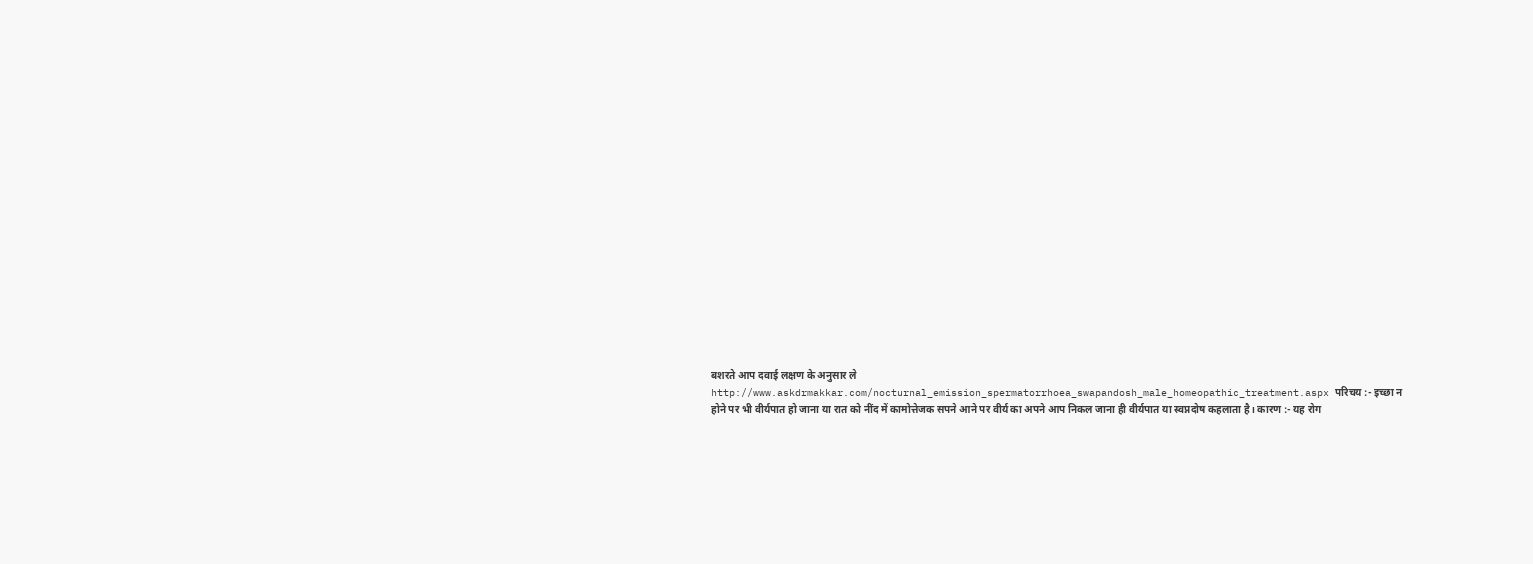बशरते आप दवाई लक्षण के अनुसार ले http://www.askdrmakkar.com/nocturnal_emission_spermatorrhoea_swapandosh_male_homeopathic_treatment.aspx परिचय :- इच्छा न होने पर भी वीर्यपात हो जाना या रात को नींद में कामोत्तेजक सपने आने पर वीर्य का अपने आप निकल जाना ही वीर्यपात या स्वप्नदोष कहलाता है। कारण :- यह रोग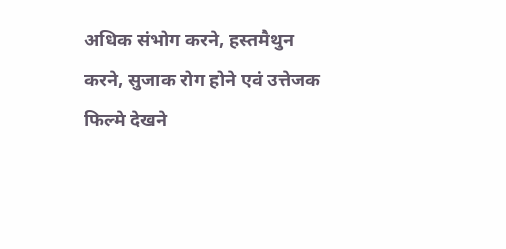अधिक संभोग करने, हस्तमैथुन करने, सुजाक रोग होने एवं उत्तेजक फिल्मे देखने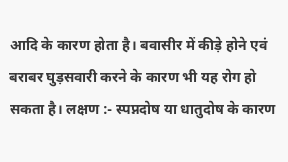आदि के कारण होता है। बवासीर में कीड़े होने एवं बराबर घुड़सवारी करने के कारण भी यह रोग हो सकता है। लक्षण :- स्पप्नदोष या धातुदोष के कारण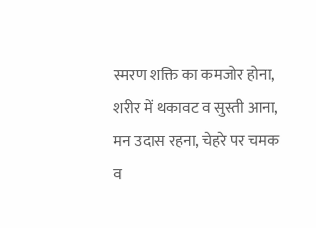स्मरण शक्ति का कमजोर होना, शरीर में थकावट व सुस्ती आना, मन उदास रहना, चेहरे पर चमक व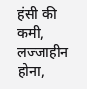हंसी की कमी, लज्जाहीन होना,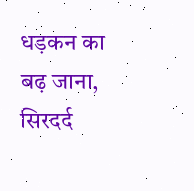धड़कन का बढ़ जाना, सिरदर्द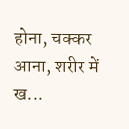होना, चक्कर आना, शरीर में ख...